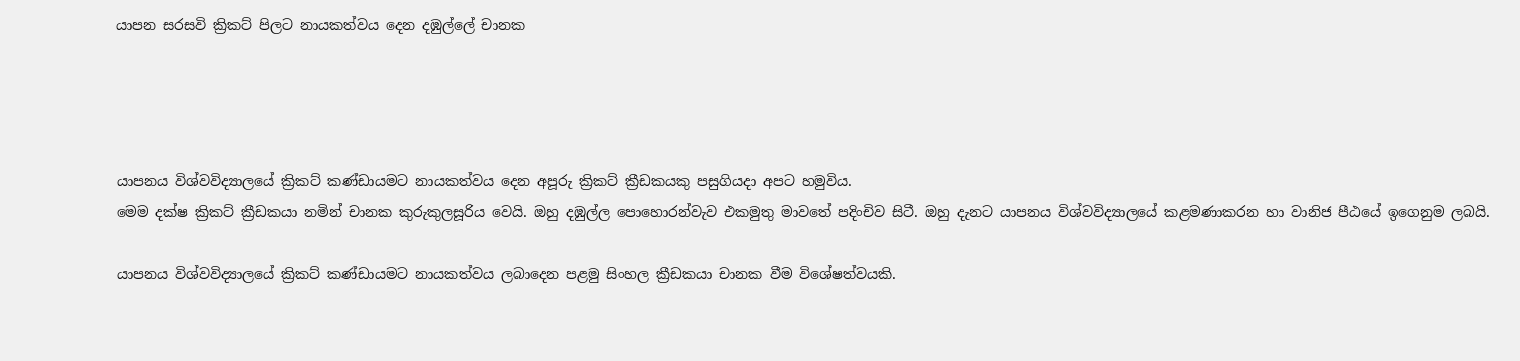යාපන සරසවි ක්‍රිකට් පිලට නායකත්වය දෙන දඹුල්ලේ චානක




යාපනය විශ්වවිද්‍යාලයේ ක්‍රිකට් කණ්ඩායමට නායකත්වය දෙන අපූරු ක්‍රිකට් ක්‍රීඩකයකු පසුගියදා අපට හමුවිය.
මෙම දක්ෂ ක්‍රිකට් ක්‍රීඩකයා නමින් චානක කුරුකුලසූරිය වෙයි. ඔහු දඹුල්ල පොහොරන්වැව එකමුතු මාවතේ පදිංචිව සිටී. ඔහු දැනට යාපනය විශ්වවිද්‍යාලයේ කළමණාකරන හා වානිජ පීඨයේ ඉගෙනුම ලබයි.

යාපනය විශ්වවිද්‍යාලයේ ක්‍රිකට් කණ්ඩායමට නායකත්වය ලබාදෙන පළමු සිංහල ක්‍රීඩකයා චානක වීම විශේෂත්වයකි.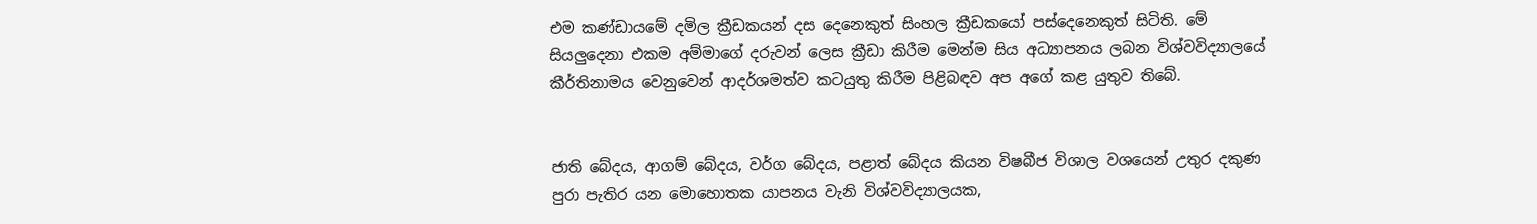එම කණ්ඩායමේ දමිල ක්‍රීඩකයන් දස දෙනෙකුත් සිංහල ක්‍රීඩකයෝ පස්දෙනෙකුත් සිටිති. මේ සියලුදෙනා එකම අම්මාගේ දරුවන් ලෙස ක්‍රීඩා කිරීම මෙන්ම සිය අධ්‍යාපනය ලබන විශ්වවිද්‍යාලයේ කීර්තිනාමය වෙනුවෙන් ආදර්ශමත්ව කටයුතු කිරීම පිළිබඳව අප අගේ කළ යුතුව තිබේ.


ජාති බේදය, ආගම් බේදය, වර්ග බේදය, පළාත් බේදය කියන විෂබීජ විශාල වශයෙන් උතුර දකුණ පුරා පැතිර යන මොහොතක යාපනය වැනි විශ්වවිද්‍යාලයක,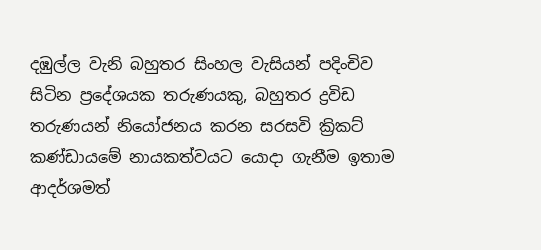දඹුල්ල වැනි බහුතර සිංහල වැසියන් පදිංචිව සිටින ප්‍රදේශයක තරුණයකු, බහුතර ද්‍රවිඩ තරුණයන් නියෝජනය කරන සරසවි ක්‍රිකට් කණ්ඩායමේ නායකත්වයට යොදා ගැනීම ඉතාම ආදර්ශමත්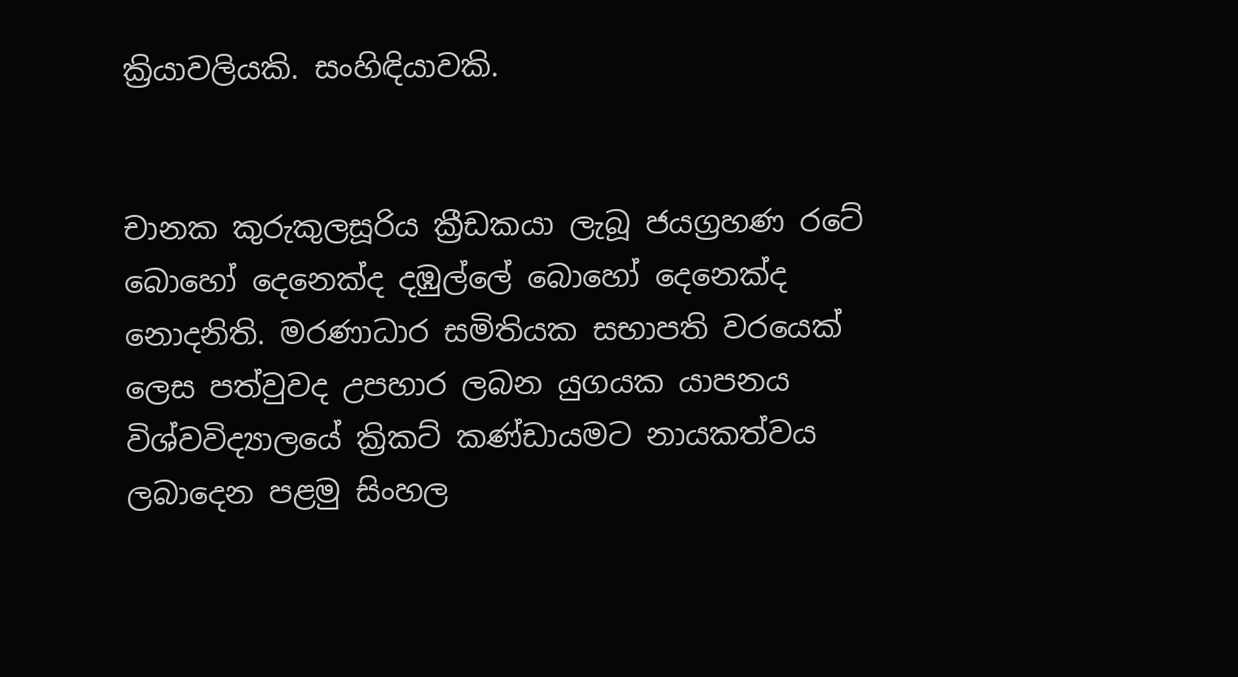ක්‍රියාවලියකි. සංහිඳියාවකි.


චානක කුරුකුලසූරිය ක්‍රීඩකයා ලැබූ ජයග්‍රහණ රටේ බොහෝ දෙනෙක්ද දඹුල්ලේ බොහෝ දෙනෙක්ද නොදනිති. මරණාධාර සමිතියක සභාපති වරයෙක් ලෙස පත්වුවද උපහාර ලබන යුගයක යාපනය විශ්වවිද්‍යාලයේ ක්‍රිකට් කණ්ඩායමට නායකත්වය ලබාදෙන පළමු සිංහල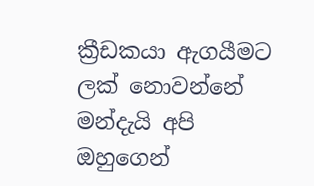ක්‍රීඩකයා ඇගයීමට ලක් නොවන්නේ මන්දැයි අපි ඔහුගෙන්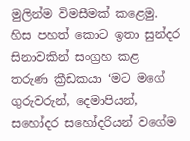මුලින්ම විමසීමක් කළෙමු. හිස පහත් කොට ඉතා සුන්දර සිනාවකින් සංග්‍රහ කළ තරුණ ක්‍රීඩකයා ‘මට මගේ ගුරුවරුන්, දෙමාපියන්, සහෝදර සහෝදරියන් වගේම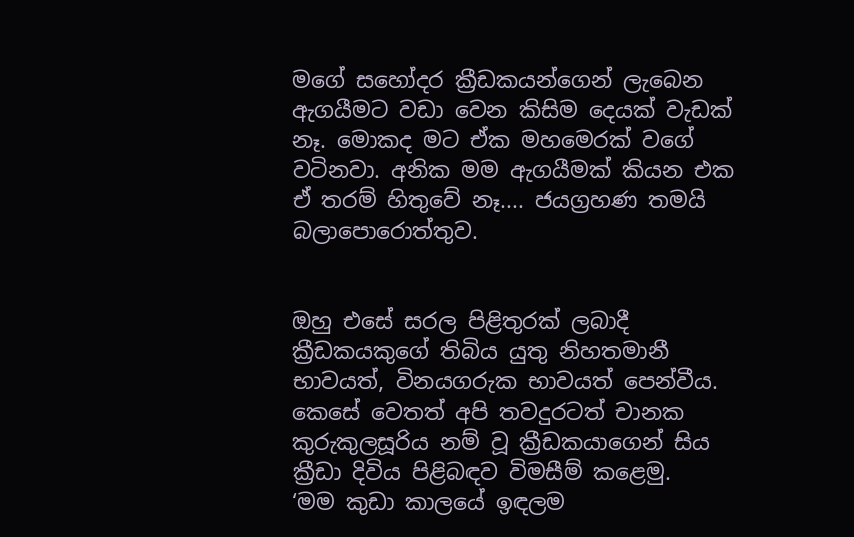මගේ සහෝදර ක්‍රීඩකයන්ගෙන් ලැබෙන ඇගයීමට වඩා වෙන කිසිම දෙයක් වැඩක් නෑ. මොකද මට ඒක මහමෙරක් වගේ වටිනවා. අනික මම ඇගයීමක් කියන එක ඒ තරම් හිතුවේ නෑ.... ජයග්‍රහණ තමයි බලාපොරොත්තුව.


ඔහු එසේ සරල පිළිතුරක් ලබාදී ක්‍රීඩකයකුගේ තිබිය යුතු නිහතමානී භාවයත්, විනයගරුක භාවයත් පෙන්වීය. කෙසේ වෙතත් අපි තවදුරටත් චානක කුරුකුලසූරිය නම් වූ ක්‍රීඩකයාගෙන් සිය ක්‍රීඩා දිවිය පිළිබඳව විමසීම් කළෙමු.
‘මම කුඩා කාලයේ ඉඳලම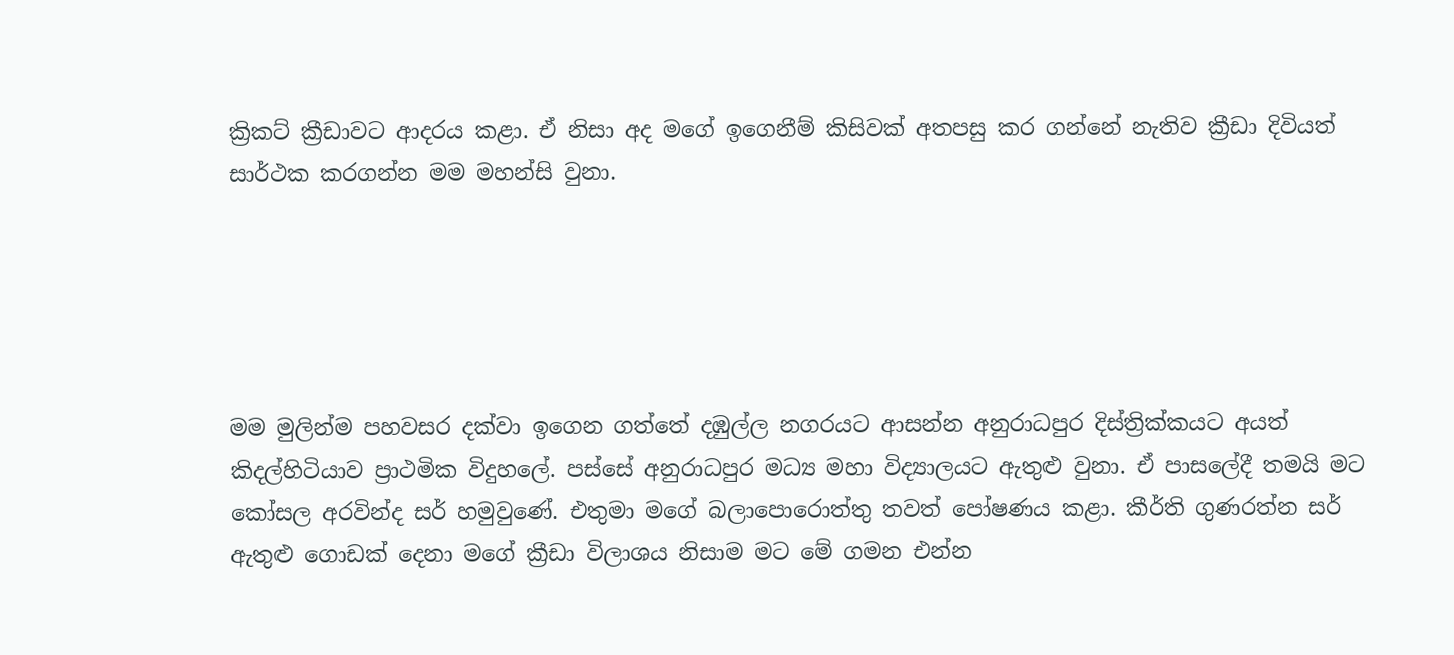ක්‍රිකට් ක්‍රීඩාවට ආදරය කළා. ඒ නිසා අද මගේ ඉගෙනීම් කිසිවක් අතපසු කර ගන්නේ නැතිව ක්‍රීඩා දිවියත් සාර්ථක කරගන්න මම මහන්සි වුනා.





මම මුලින්ම පහවසර දක්වා ඉගෙන ගත්තේ දඹුල්ල නගරයට ආසන්න අනුරාධපුර දිස්ත්‍රික්කයට අයත් කිදල්හිටියාව ප්‍රාථමික විදුහලේ. පස්සේ අනුරාධපුර මධ්‍ය මහා විද්‍යාලයට ඇතුළු වුනා. ඒ පාසලේදී තමයි මට කෝසල අරවින්ද සර් හමුවුණේ. එතුමා මගේ බලාපොරොත්තු තවත් පෝෂණය කළා. කීර්ති ගුණරත්න සර් ඇතුළු ගොඩක් දෙනා මගේ ක්‍රීඩා විලාශය නිසාම මට මේ ගමන එන්න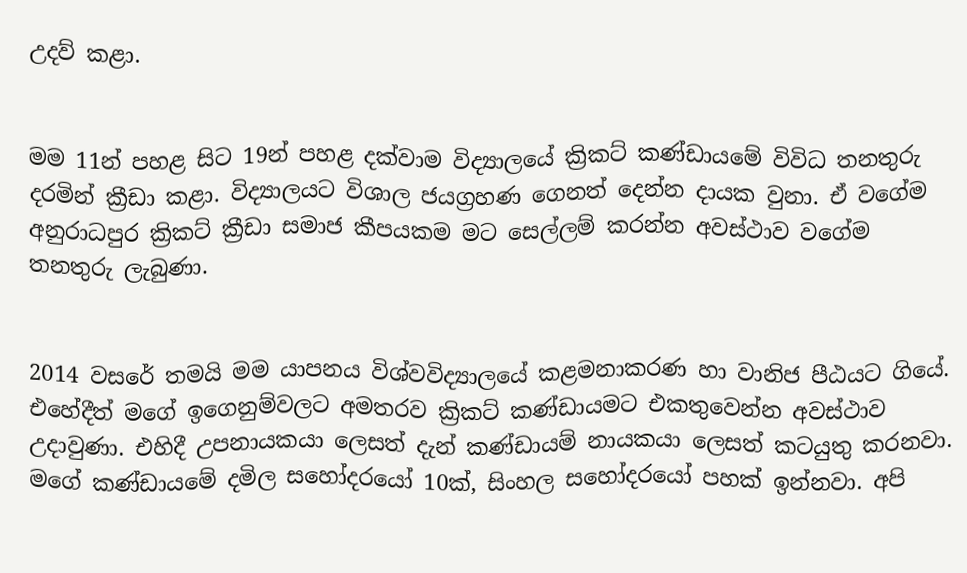උදව් කළා.


මම 11න් පහළ සිට 19න් පහළ දක්වාම විද්‍යාලයේ ක්‍රිකට් කණ්ඩායමේ විවිධ තනතුරු දරමින් ක්‍රීඩා කළා. විද්‍යාලයට විශාල ජයග්‍රහණ ගෙනත් දෙන්න දායක වුනා. ඒ වගේම අනුරාධපුර ක්‍රිකට් ක්‍රීඩා සමාජ කීපයකම මට සෙල්ලම් කරන්න අවස්ථාව වගේම තනතුරු ලැබුණා.


2014 වසරේ තමයි මම යාපනය විශ්වවිද්‍යාලයේ කළමනාකරණ හා වානිජ පීඨයට ගියේ. එහේදීත් මගේ ඉගෙනුම්වලට අමතරව ක්‍රිකට් කණ්ඩායමට එකතුවෙන්න අවස්ථාව උදාවුණා. එහිදී උපනායකයා ලෙසත් දැන් කණ්ඩායම් නායකයා ලෙසත් කටයුතු කරනවා. මගේ කණ්ඩායමේ දමිල සහෝදරයෝ 10ක්, සිංහල සහෝදරයෝ පහක් ඉන්නවා. අපි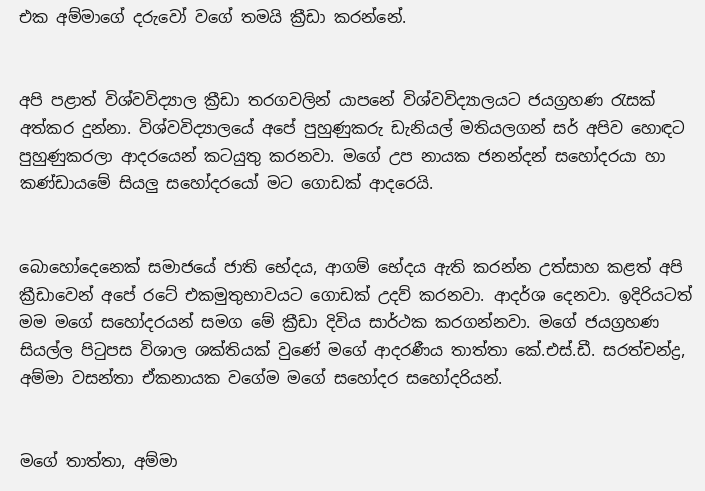එක අම්මාගේ දරුවෝ වගේ තමයි ක්‍රීඩා කරන්නේ.


අපි පළාත් විශ්වවිද්‍යාල ක්‍රීඩා තරගවලින් යාපනේ විශ්වවිද්‍යාලයට ජයග්‍රහණ රැසක් අත්කර දුන්නා. විශ්වවිද්‍යාලයේ අපේ පුහුණුකරු ඩැනියල් මතියලගන් සර් අපිව හොඳට පුහුණුකරලා ආදරයෙන් කටයුතු කරනවා. මගේ උප නායක ජනන්දන් සහෝදරයා හා කණ්ඩායමේ සියලු සහෝදරයෝ මට ගොඩක් ආදරෙයි.


බොහෝදෙනෙක් සමාජයේ ජාති භේදය, ආගම් භේදය ඇති කරන්න උත්සාහ කළත් අපි ක්‍රීඩාවෙන් අපේ රටේ එකමුතුභාවයට ගොඩක් උදව් කරනවා. ආදර්ශ දෙනවා. ඉදිරියටත් මම මගේ සහෝදරයන් සමග මේ ක්‍රීඩා දිවිය සාර්ථක කරගන්නවා. මගේ ජයග්‍රහණ සියල්ල පිටුපස විශාල ශක්තියක් වුණේ මගේ ආදරණීය තාත්තා කේ.එස්.ඩී. සරත්චන්ද්‍ර, අම්මා වසන්තා ඒකනායක වගේම මගේ සහෝදර සහෝදරියන්.


මගේ තාත්තා, අම්මා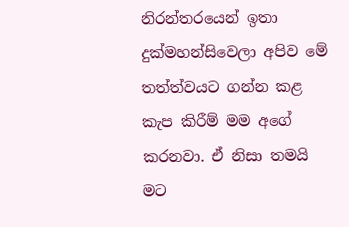නිරන්තරයෙන් ඉතා දුක්මහන්සිවෙලා අපිව මේ තත්ත්වයට ගන්න කළ කැප කිරීම් මම අගේ කරනවා. ඒ නිසා තමයි මට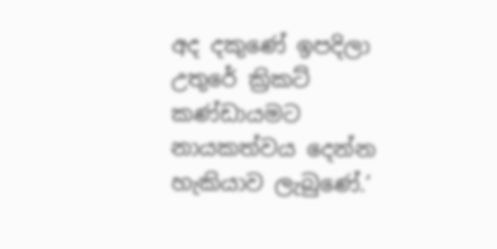අද දකුණේ ඉපදිලා උතුරේ ක්‍රිකට් කණ්ඩායමට නායකත්වය දෙන්න හැකියාව ලැබුණේ.’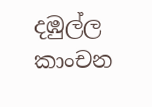දඹුල්ල
කාංචන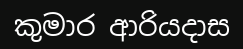කුමාර ආරියදාස